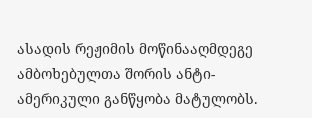ასადის რეჟიმის მოწინააღმდეგე ამბოხებულთა შორის ანტი-ამერიკული განწყობა მატულობს.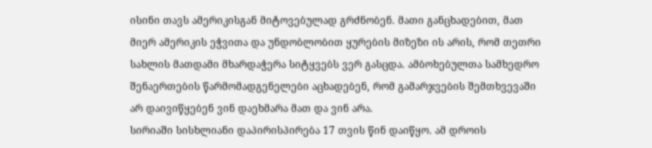ისინი თავს ამერიკისგან მიტოვებულად გრძნობენ. მათი განცხადებით, მათ მიერ ამერიკის ეჭვითა და უნდობლობით ყურების მიზეზი ის არის, რომ თეთრი სახლის მათდამი მხარდაჭერა სიტყვებს ვერ გასცდა. ამბოხებულთა სამხედრო შენაერთების წარმომადგენელები აცხადებენ, რომ გამარჯვების შემთხვევაში არ დაივიწყებენ ვინ დაეხმარა მათ და ვინ არა.
სირიაში სისხლიანი დაპირისპირება 17 თვის წინ დაიწყო. ამ დროის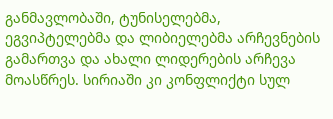განმავლობაში, ტუნისელებმა, ეგვიპტელებმა და ლიბიელებმა არჩევნების გამართვა და ახალი ლიდერების არჩევა მოასწრეს. სირიაში კი კონფლიქტი სულ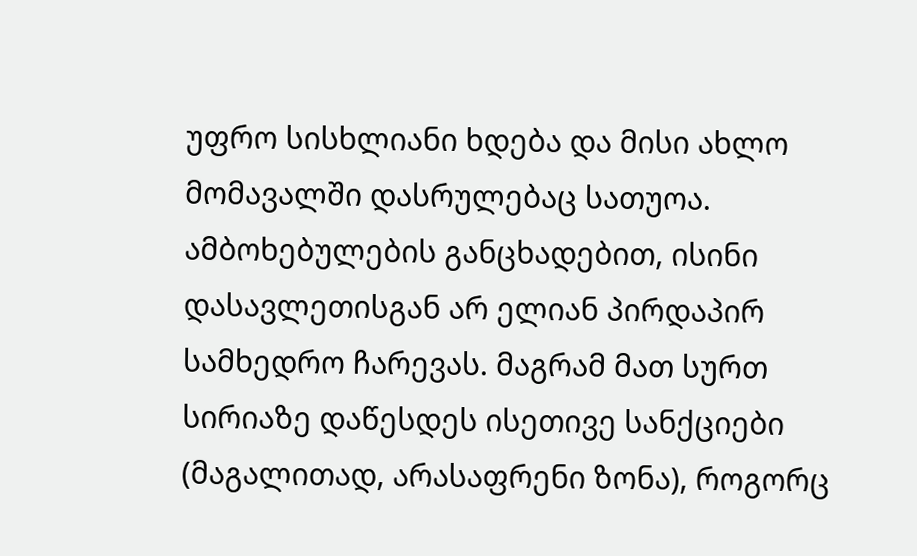უფრო სისხლიანი ხდება და მისი ახლო მომავალში დასრულებაც სათუოა.
ამბოხებულების განცხადებით, ისინი დასავლეთისგან არ ელიან პირდაპირ სამხედრო ჩარევას. მაგრამ მათ სურთ სირიაზე დაწესდეს ისეთივე სანქციები (მაგალითად, არასაფრენი ზონა), როგორც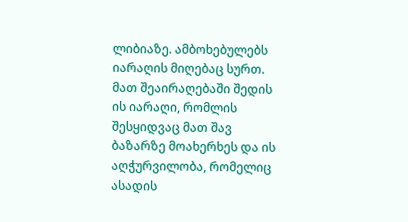ლიბიაზე. ამბოხებულებს იარაღის მიღებაც სურთ. მათ შეაირაღებაში შედის ის იარაღი, რომლის შესყიდვაც მათ შავ ბაზარზე მოახერხეს და ის აღჭურვილობა, რომელიც ასადის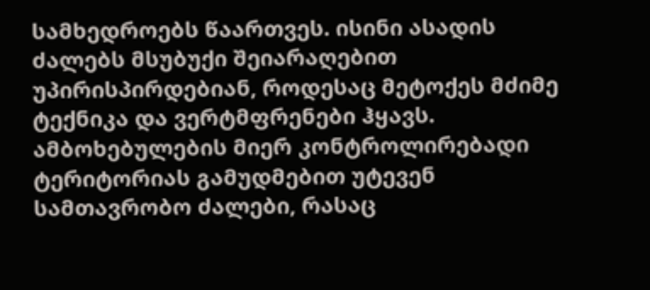სამხედროებს წაართვეს. ისინი ასადის ძალებს მსუბუქი შეიარაღებით უპირისპირდებიან, როდესაც მეტოქეს მძიმე ტექნიკა და ვერტმფრენები ჰყავს. ამბოხებულების მიერ კონტროლირებადი ტერიტორიას გამუდმებით უტევენ სამთავრობო ძალები, რასაც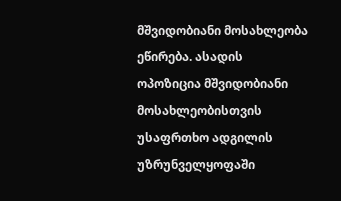მშვიდობიანი მოსახლეობა ეწირება. ასადის ოპოზიცია მშვიდობიანი მოსახლეობისთვის უსაფრთხო ადგილის უზრუნველყოფაში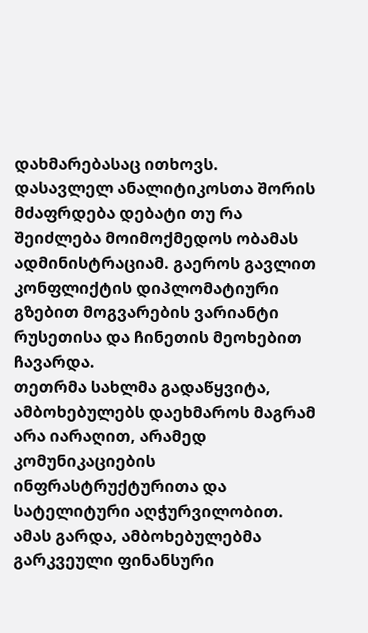დახმარებასაც ითხოვს.
დასავლელ ანალიტიკოსთა შორის მძაფრდება დებატი თუ რა შეიძლება მოიმოქმედოს ობამას ადმინისტრაციამ. გაეროს გავლით კონფლიქტის დიპლომატიური გზებით მოგვარების ვარიანტი რუსეთისა და ჩინეთის მეოხებით ჩავარდა.
თეთრმა სახლმა გადაწყვიტა, ამბოხებულებს დაეხმაროს მაგრამ არა იარაღით, არამედ კომუნიკაციების ინფრასტრუქტურითა და სატელიტური აღჭურვილობით. ამას გარდა, ამბოხებულებმა გარკვეული ფინანსური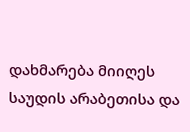დახმარება მიიღეს საუდის არაბეთისა და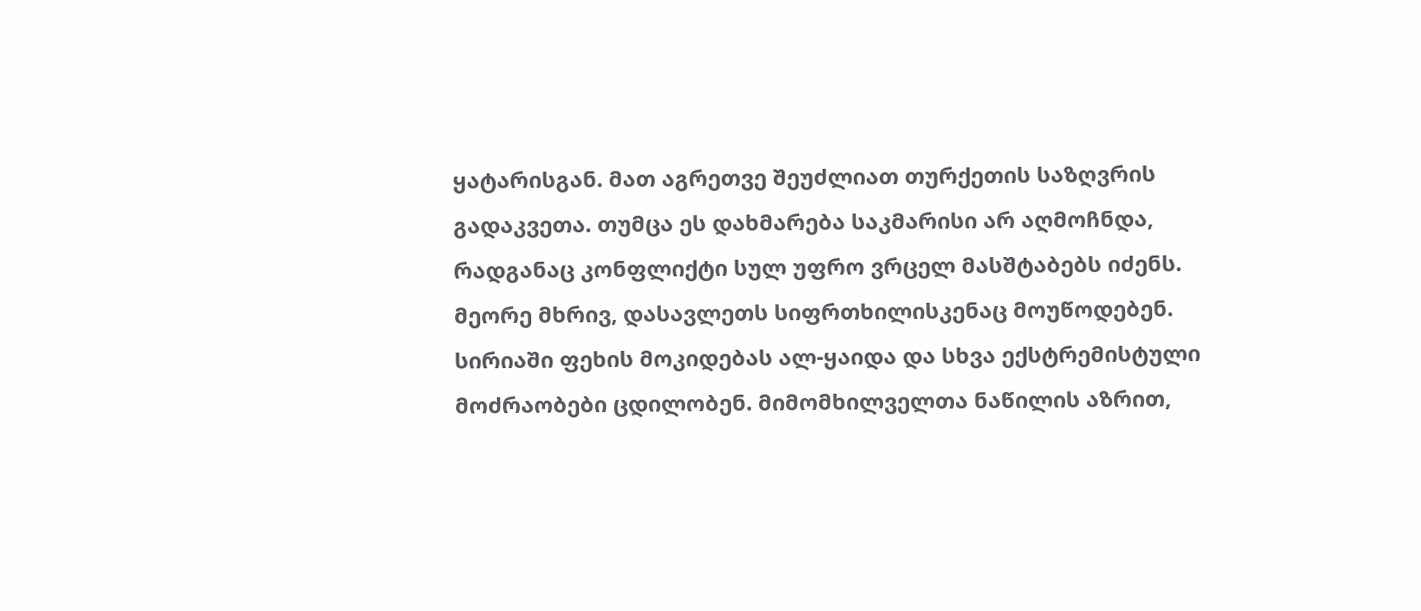ყატარისგან. მათ აგრეთვე შეუძლიათ თურქეთის საზღვრის გადაკვეთა. თუმცა ეს დახმარება საკმარისი არ აღმოჩნდა, რადგანაც კონფლიქტი სულ უფრო ვრცელ მასშტაბებს იძენს.
მეორე მხრივ, დასავლეთს სიფრთხილისკენაც მოუწოდებენ. სირიაში ფეხის მოკიდებას ალ-ყაიდა და სხვა ექსტრემისტული მოძრაობები ცდილობენ. მიმომხილველთა ნაწილის აზრით,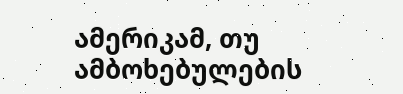ამერიკამ, თუ ამბოხებულების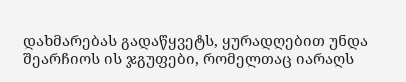დახმარებას გადაწყვეტს, ყურადღებით უნდა შეარჩიოს ის ჯგუფები, რომელთაც იარაღს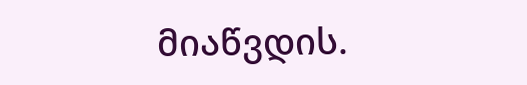მიაწვდის.